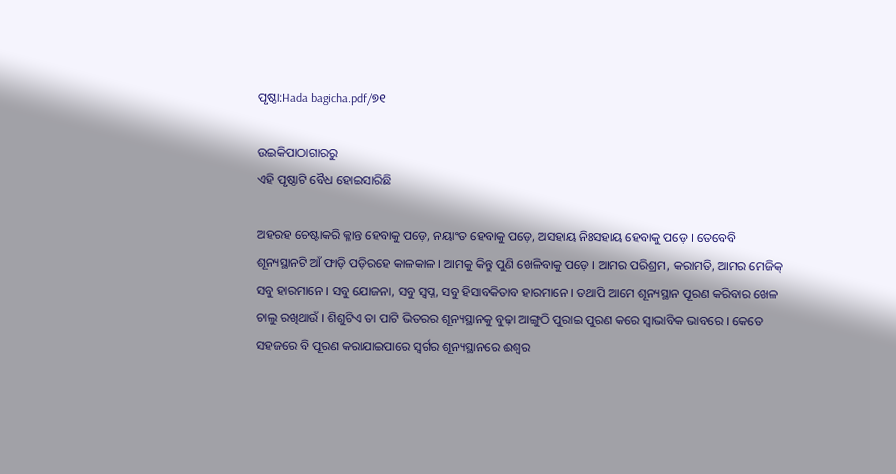ପୃଷ୍ଠା:Hada bagicha.pdf/୭୧

ଉଇକିପାଠାଗାର‌ରୁ
ଏହି ପୃଷ୍ଠାଟି ବୈଧ ହୋଇସାରିଛି

ଅହରହ ଚେଷ୍ଟାକରି କ୍ଳାନ୍ତ ହେବାକୁ ପଡ଼େ, ନୟାଂତ ହେବାକୁ ପଡ଼େ, ଅସହାୟ ନିଃସହାୟ ହେବାକୁ ପଡ଼େ । ତେବେବି ଶୂନ୍ୟସ୍ଥାନଟି ଆଁ ଫାଡ଼ି ପଡ଼ିରହେ କାଳକାଳ । ଆମକୁ କିନ୍ତୁ ପୁଣି ଖେଳିବାକୁ ପଡ଼େ । ଆମର ପରିଶ୍ରମ, କରାମତି, ଆମର ମେଜିକ୍ ସବୁ ହାରମାନେ । ସବୁ ଯୋଜନା, ସବୁ ସ୍ୱପ୍ନ, ସବୁ ହିସାବକିତାବ ହାରମାନେ । ତଥାପି ଆମେ ଶୂନ୍ୟସ୍ଥାନ ପୂରଣ କରିବାର ଖେଳ ଚାଲୁ ରଖିଥାଉଁ । ଶିଶୁଟିଏ ତା ପାଟି ଭିତରର ଶୂନ୍ୟସ୍ଥାନକୁ ବୁଢ଼ା ଆଙ୍ଗୁଠି ପୁରାଇ ପୁରଣ କରେ ସ୍ୱାଭାବିକ ଭାବରେ । କେତେ ସହଜରେ ବି ପୂରଣ କରାଯାଇପାରେ ସ୍ୱର୍ଗର ଶୂନ୍ୟସ୍ଥାନରେ ଈଶ୍ୱର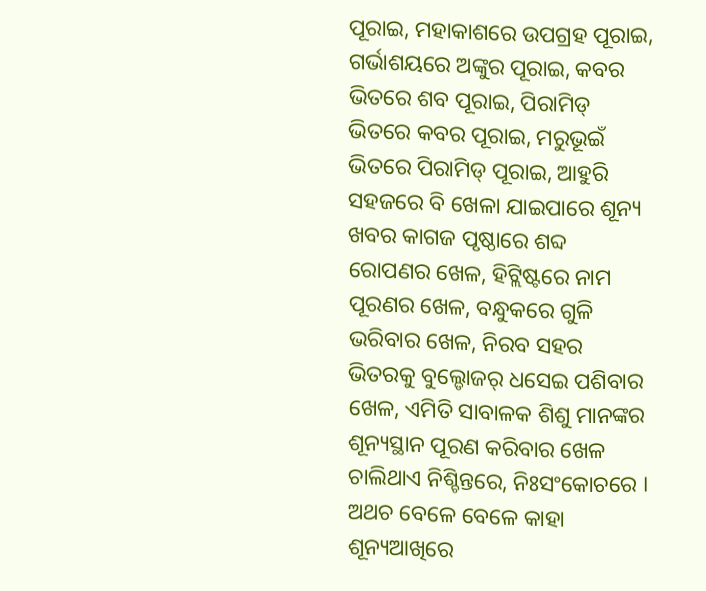ପୂରାଇ, ମହାକାଶରେ ଉପଗ୍ରହ ପୂରାଇ, ଗର୍ଭାଶୟରେ ଅଙ୍କୁର ପୂରାଇ, କବର ଭିତରେ ଶବ ପୂରାଇ, ପିରାମିଡ୍ ଭିତରେ କବର ପୂରାଇ, ମରୁଭୂଇଁ ଭିତରେ ପିରାମିଡ୍ ପୂରାଇ, ଆହୁରି ସହଜରେ ବି ଖେଳା ଯାଇପାରେ ଶୂନ୍ୟ ଖବର କାଗଜ ପୃଷ୍ଠାରେ ଶବ୍ଦ ରୋପଣର ଖେଳ, ହିଟ୍ଲିଷ୍ଟରେ ନାମ ପୂରଣର ଖେଳ, ବନ୍ଧୁକରେ ଗୁଳି ଭରିବାର ଖେଳ, ନିରବ ସହର ଭିତରକୁ ବୁଲ୍ଡୋଜର୍ ଧସେଇ ପଶିବାର ଖେଳ, ଏମିତି ସାବାଳକ ଶିଶୁ ମାନଙ୍କର ଶୂନ୍ୟସ୍ଥାନ ପୂରଣ କରିବାର ଖେଳ ଚାଲିଥାଏ ନିଶ୍ଚିନ୍ତରେ, ନିଃସଂକୋଚରେ । ଅଥଚ ବେଳେ ବେଳେ କାହା ଶୂନ୍ୟଆଖିରେ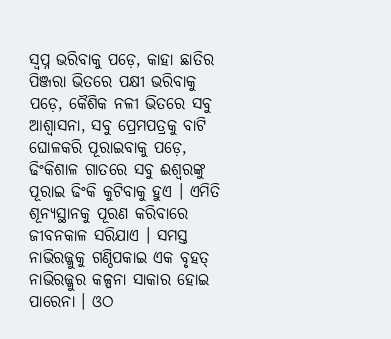ସ୍ୱପ୍ନ ଭରିବାକୁ ପଡ଼େ, କାହା ଛାତିର ପିଞ୍ଜରା ଭିତରେ ପକ୍ଷୀ ଭରିବାକୁ ପଡ଼େ, କୈଶିକ ନଳୀ ଭିତରେ ସବୁ ଆଶ୍ୱାସନା, ସବୁ ପ୍ରେମପତ୍ରକୁ ବାଟି ଘୋଳକରି ପୂରାଇବାକୁ ପଡ଼େ, ଢିଂକିଶାଳ ଗାତରେ ସବୁ ଈଶ୍ୱରଙ୍କୁ ପୂରାଇ ଢିଂକି କୁଟିବାକୁ ହୁଏ । ଏମିତି ଶୂନ୍ୟସ୍ଥାନକୁ ପୂରଣ କରିବାରେ ଜୀବନକାଳ ସରିଯାଏ । ସମସ୍ତ ନାଭିରଜ୍ଜୁକୁ ଗଣ୍ଠିପକାଇ ଏକ ବୃହତ୍ ନାଭିରଜ୍ଜୁର କଳ୍ପନା ସାକାର ହୋଇ ପାରେନା । ଓଠ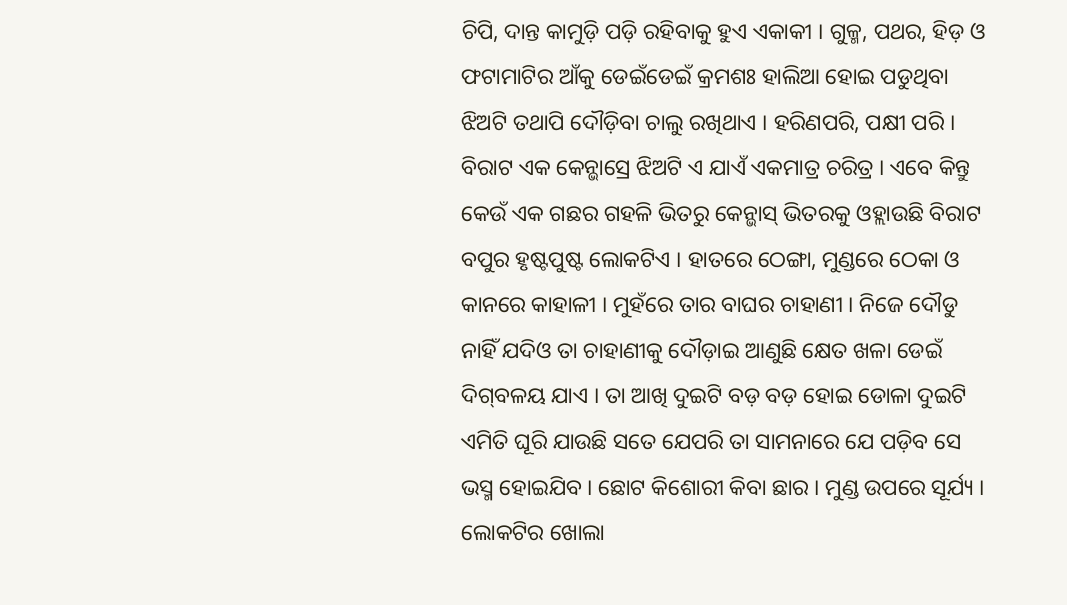ଚିପି, ଦାନ୍ତ କାମୁଡ଼ି ପଡ଼ି ରହିବାକୁ ହୁଏ ଏକାକୀ । ଗୁଳ୍ମ, ପଥର, ହିଡ଼ ଓ ଫଟାମାଟିର ଆଁକୁ ଡେଇଁଡେଇଁ କ୍ରମଶଃ ହାଲିଆ ହୋଇ ପଡୁଥିବା ଝିଅଟି ତଥାପି ଦୌଡ଼ିବା ଚାଲୁ ରଖିଥାଏ । ହରିଣପରି, ପକ୍ଷୀ ପରି । ବିରାଟ ଏକ କେନ୍ଭାସ୍ରେ ଝିଅଟି ଏ ଯାଏଁ ଏକମାତ୍ର ଚରିତ୍ର । ଏବେ କିନ୍ତୁ କେଉଁ ଏକ ଗଛର ଗହଳି ଭିତରୁ କେନ୍ଭାସ୍ ଭିତରକୁ ଓହ୍ଲାଉଛି ବିରାଟ ବପୁର ହୃଷ୍ଟପୁଷ୍ଟ ଲୋକଟିଏ । ହାତରେ ଠେଙ୍ଗା, ମୁଣ୍ଡରେ ଠେକା ଓ କାନରେ କାହାଳୀ । ମୁହଁରେ ତାର ବାଘର ଚାହାଣୀ । ନିଜେ ଦୌଡୁ ନାହିଁ ଯଦିଓ ତା ଚାହାଣୀକୁ ଦୌଡ଼ାଇ ଆଣୁଛି କ୍ଷେତ ଖଳା ଡେଇଁ ଦିଗ୍‌ବଳୟ ଯାଏ । ତା ଆଖି ଦୁଇଟି ବଡ଼ ବଡ଼ ହୋଇ ଡୋଳା ଦୁଇଟି ଏମିତି ଘୂରି ଯାଉଛି ସତେ ଯେପରି ତା ସାମନାରେ ଯେ ପଡ଼ିବ ସେ ଭସ୍ମ ହୋଇଯିବ । ଛୋଟ କିଶୋରୀ କିବା ଛାର । ମୁଣ୍ଡ ଉପରେ ସୂର୍ଯ୍ୟ । ଲୋକଟିର ଖୋଲା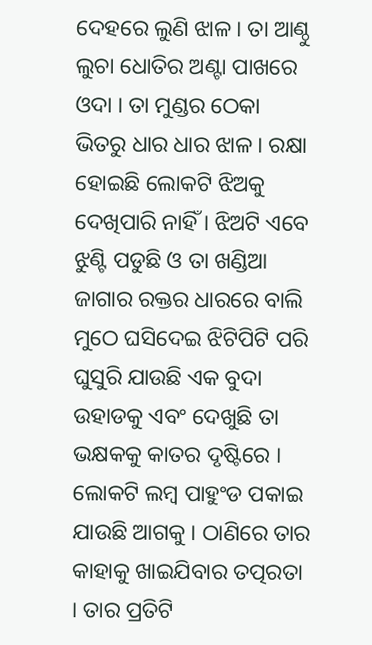ଦେହରେ ଲୁଣି ଝାଳ । ତା ଆଣ୍ଠୁ ଲୁଚା ଧୋତିର ଅଣ୍ଟା ପାଖରେ ଓଦା । ତା ମୁଣ୍ଡର ଠେକା ଭିତରୁ ଧାର ଧାର ଝାଳ । ରକ୍ଷା ହୋଇଛି ଲୋକଟି ଝିଅକୁ ଦେଖିପାରି ନାହିଁ । ଝିଅଟି ଏବେ ଝୁଣ୍ଟି ପଡୁଛି ଓ ତା ଖଣ୍ଡିଆ ଜାଗାର ରକ୍ତର ଧାରରେ ବାଲି ମୁଠେ ଘସିଦେଇ ଝିଟିପିଟି ପରି ଘୁସୁରି ଯାଉଛି ଏକ ବୁଦା ଉହାଡକୁ ଏବଂ ଦେଖୁଛି ତା ଭକ୍ଷକକୁ କାତର ଦୃଷ୍ଟିରେ । ଲୋକଟି ଲମ୍ବ ପାହୁଂଡ ପକାଇ ଯାଉଛି ଆଗକୁ । ଠାଣିରେ ତାର କାହାକୁ ଖାଇଯିବାର ତତ୍ପରତା । ତାର ପ୍ରତିଟି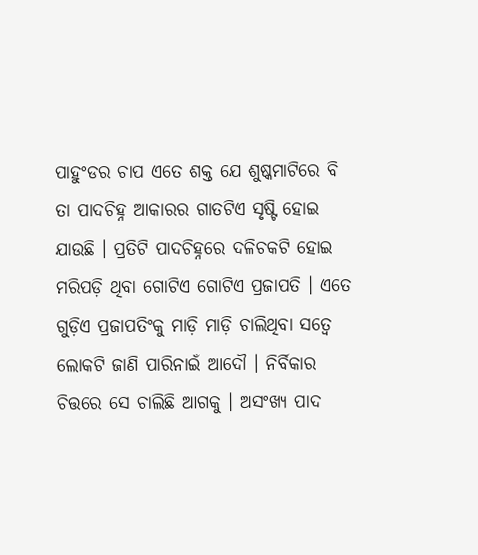ପାହୁଂଡର ଚାପ ଏତେ ଶକ୍ତ ଯେ ଶୁଷ୍କମାଟିରେ ବି ତା ପାଦଚିହ୍ନ ଆକାରର ଗାତଟିଏ ସୃଷ୍ଟି ହୋଇ ଯାଉଛି । ପ୍ରତିଟି ପାଦଚିହ୍ନରେ ଦଳିଚକଟି ହୋଇ ମରିପଡ଼ି ଥିବା ଗୋଟିଏ ଗୋଟିଏ ପ୍ରଜାପତି । ଏତେ ଗୁଡ଼ିଏ ପ୍ରଜାପତିଂକୁ ମାଡ଼ି ମାଡ଼ି ଚାଲିଥିବା ସତ୍ୱେ ଲୋକଟି ଜାଣି ପାରିନାଇଁ ଆଦୌ । ନିର୍ବିକାର ଚିତ୍ତରେ ସେ ଚାଲିଛି ଆଗକୁ । ଅସଂଖ୍ୟ ପାଦ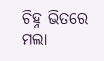ଚିହ୍ନ ଭିତରେ ମଲା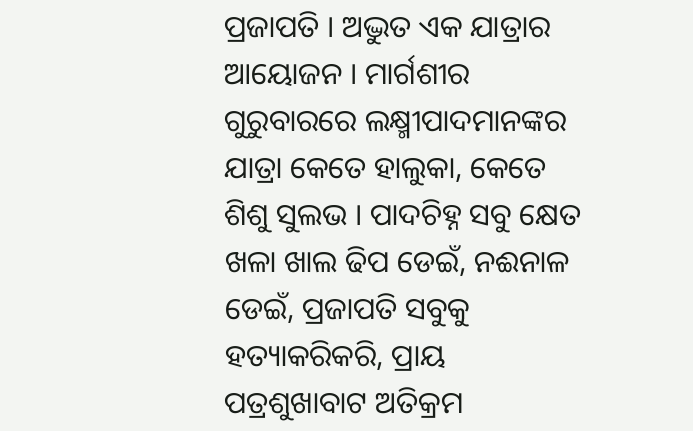ପ୍ରଜାପତି । ଅଦ୍ଭୁତ ଏକ ଯାତ୍ରାର ଆୟୋଜନ । ମାର୍ଗଶୀର ଗୁରୁବାରରେ ଲକ୍ଷ୍ମୀପାଦମାନଙ୍କର ଯାତ୍ରା କେତେ ହାଲୁକା, କେତେ ଶିଶୁ ସୁଲଭ । ପାଦଚିହ୍ନ ସବୁ କ୍ଷେତ ଖଳା ଖାଲ ଢିପ ଡେଇଁ, ନଈନାଳ ଡେଇଁ, ପ୍ରଜାପତି ସବୁକୁ ହତ୍ୟାକରିକରି, ପ୍ରାୟ ପତ୍ରଶୁଖାବାଟ ଅତିକ୍ରମ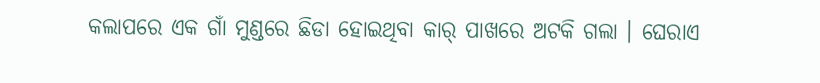କଲାପରେ ଏକ ଗାଁ ମୁଣ୍ଡରେ ଛିଡା ହୋଇଥିବା କାର୍ ପାଖରେ ଅଟକି ଗଲା । ଘେରାଏ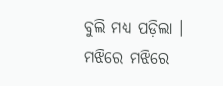ବୁଲି ମଧ୍ୟ ପଡ଼ିଲା । ମଝିରେ ମଝିରେ